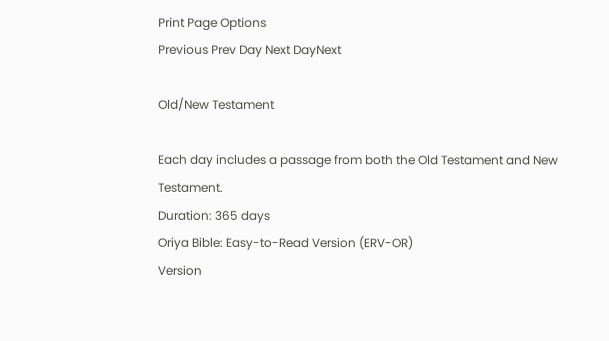Print Page Options
Previous Prev Day Next DayNext

Old/New Testament

Each day includes a passage from both the Old Testament and New Testament.
Duration: 365 days
Oriya Bible: Easy-to-Read Version (ERV-OR)
Version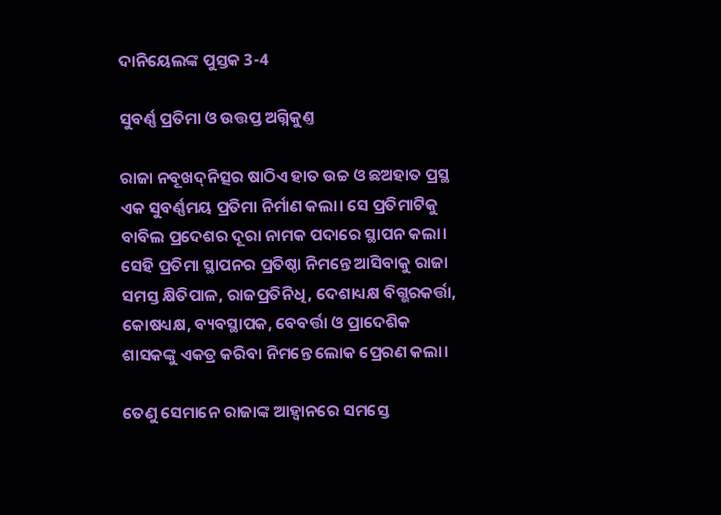ଦାନିୟେଲଙ୍କ ପୁସ୍ତକ 3-4

ସୁବର୍ଣ୍ଣ ପ୍ରତିମା ଓ ଉତ୍ତପ୍ତ ଅଗ୍ନିକୁଣ୍ତ

ରାଜା ନବୂଖ‌ଦ୍‌ନିତ୍ସର ଷାଠିଏ ହାତ ଉଚ୍ଚ ଓ ଛଅହାତ ପ୍ରସ୍ଥ ଏକ ସୁବର୍ଣ୍ଣମୟ ପ୍ରତିମା ନିର୍ମାଣ କଲା। ସେ ପ୍ରତିମାଟିକୁ ବାବିଲ ପ୍ରଦେଶର ଦୂରା ନାମକ ପଦାରେ ସ୍ଥାପନ କଲା। ସେହି ପ୍ରତିମା ସ୍ଥାପନର ପ୍ରତିଷ୍ଠା ନିମନ୍ତେ ଆସିବାକୁ ରାଜା ସମସ୍ତ କ୍ଷିତିପାଳ, ରାଜପ୍ରତିନିଧି, ଦେଶାଧ୍ୟକ୍ଷ ବିଗ୍ଭରକର୍ତ୍ତା, କୋଷଧ୍ୟକ୍ଷ, ବ୍ୟବସ୍ଥାପକ, ବେବର୍ତ୍ତା ଓ ପ୍ରାଦେଶିକ ଶାସକଙ୍କୁ ଏକତ୍ର କରିବା ନିମନ୍ତେ ଲୋକ ପ୍ରେରଣ କଲା।

ତେଣୁ ସେମାନେ ରାଜାଙ୍କ ଆହ୍ୱାନରେ ସମସ୍ତେ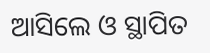ଆସିଲେ ଓ ସ୍ଥାପିତ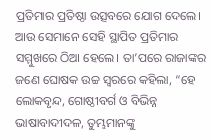ପ୍ରତିମାର ପ୍ରତିଷ୍ଠା ଉତ୍ସବରେ ଯୋଗ ଦେଲେ। ଆଉ ସେମାନେ ସେହି ସ୍ଥାପିତ ପ୍ରତିମାର ସମ୍ମୁଖରେ ଠିଆ ହେଲେ। ତା’ପରେ ରାଜାଙ୍କର ଜଣେ ଘୋଷକ ଉଚ୍ଚ ସ୍ୱରରେ କହିଲା, “ହେ ଲୋକବୃନ୍ଦ, ଗୋଷ୍ଠୀବର୍ଗ ଓ ବିଭିନ୍ନ ଭାଷାବାଦୀଦଳ, ତୁମ୍ଭମାନଙ୍କୁ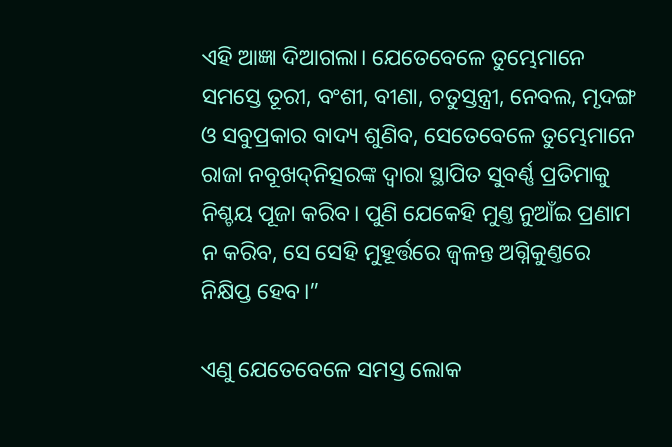ଏହି ଆଜ୍ଞା ଦିଆଗଲା। ଯେତେବେଳେ ତୁମ୍ଭେମାନେ ସମସ୍ତେ ତୂରୀ, ବଂଶୀ, ବୀଣା, ଚତୁସ୍ତନ୍ତ୍ରୀ, ନେବଲ, ମୃଦଙ୍ଗ ଓ ସବୁପ୍ରକାର ବାଦ୍ୟ ଶୁଣିବ, ସେତେବେଳେ ତୁମ୍ଭେମାନେ ରାଜା ନବୂଖ‌ଦ୍‌ନିତ୍ସରଙ୍କ ଦ୍ୱାରା ସ୍ଥାପିତ ସୁବର୍ଣ୍ଣ ପ୍ରତିମାକୁ ନିଶ୍ଚୟ ପୂଜା କରିବ। ପୁଣି ଯେକେହି ମୁଣ୍ତ ନୁଆଁଇ ପ୍ରଣାମ ନ କରିବ, ସେ ସେହି ମୁହୂର୍ତ୍ତରେ ଜ୍ୱଳନ୍ତ ଅଗ୍ନିକୁଣ୍ତରେ ନିକ୍ଷିପ୍ତ ହେବ।”

ଏଣୁ ଯେତେବେଳେ ସମସ୍ତ ଲୋକ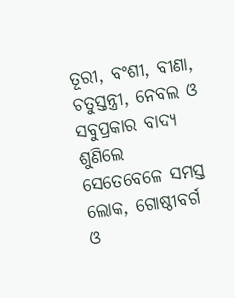ତୂରୀ, ବଂଶୀ, ବୀଣା, ଚତୁସ୍ତନ୍ତ୍ରୀ, ନେବଲ ଓ ସବୁପ୍ରକାର ବାଦ୍ୟ ଶୁଣିଲେ ସେତେବେଳେ ସମସ୍ତ ଲୋକ, ଗୋଷ୍ଠୀବର୍ଗ ଓ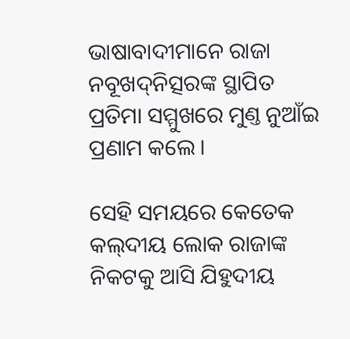ଭାଷାବାଦୀମାନେ ରାଜା ନବୂଖ‌ଦ୍‌ନିତ୍ସରଙ୍କ ସ୍ଥାପିତ ପ୍ରତିମା ସମ୍ମୁଖରେ ମୁଣ୍ତ ନୁଆଁଇ ପ୍ରଣାମ କଲେ।

ସେହି ସମୟରେ କେତେକ କ‌‌ଲ୍‌‌‌‌ଦୀୟ ଲୋକ ରାଜାଙ୍କ ନିକଟକୁ ଆସି ଯିହୁଦୀୟ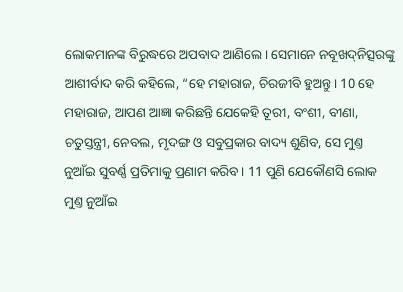ଲୋକମାନଙ୍କ ବିରୁଦ୍ଧରେ ଅପବାଦ ଆଣିଲେ। ସେମାନେ ନବୂଖ‌ଦ୍‌ନିତ୍ସରଙ୍କୁ ଆଶୀର୍ବାଦ କରି କହିଲେ, “ହେ ମହାରାଜ, ଚିରଜୀବି ହୁଅନ୍ତୁ। 10 ହେ ମହାରାଜ, ଆପଣ ଆଜ୍ଞା କରିଛନ୍ତି ଯେକେହି ତୂରୀ, ବଂଶୀ, ବୀଣା, ଚତୁସ୍ତନ୍ତ୍ରୀ, ନେବଲ, ମୃଦଙ୍ଗ ଓ ସବୁପ୍ରକାର ବାଦ୍ୟ ଶୁଣିବ, ସେ ମୁଣ୍ତ ନୁଆଁଇ ସୁବର୍ଣ୍ଣ ପ୍ରତିମାକୁ ପ୍ରଣାମ କରିବ। 11 ପୁଣି ଯେକୌଣସି ଲୋକ ମୁଣ୍ତ ନୁଆଁଇ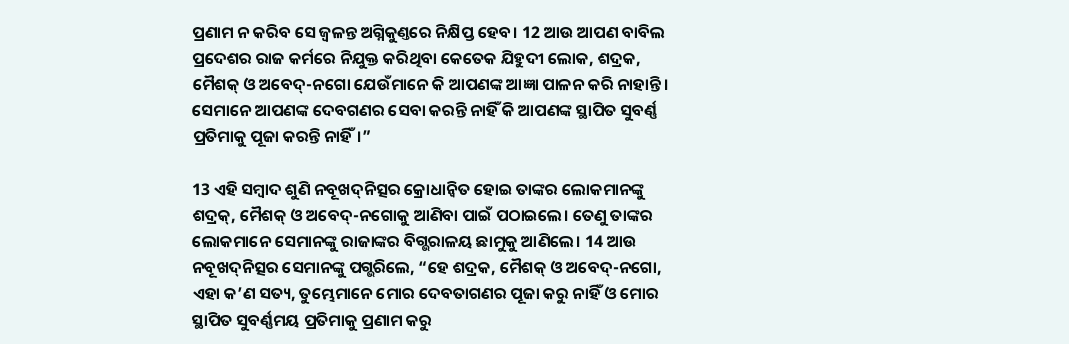ପ୍ରଣାମ ନ କରିବ ସେ ଜ୍ୱଳନ୍ତ ଅଗ୍ନିକୁଣ୍ତରେ ନିକ୍ଷିପ୍ତ ହେବ। 12 ଆଉ ଆପଣ ବାବିଲ ପ୍ରଦେଶର ରାଜ କର୍ମରେ ନିଯୁକ୍ତ କରିଥିବା କେତେକ ଯିହୁଦୀ ଲୋକ, ଶଦ୍ରକ, ମୈଶକ୍ ଓ ଅବେଦ୍-ନଗୋ ଯେଉଁମାନେ କି ଆପଣଙ୍କ ଆଜ୍ଞା ପାଳନ କରି ନାହାନ୍ତି। ସେମାନେ ଆପଣଙ୍କ ଦେବଗଣର ସେବା କରନ୍ତି ନାହିଁ କି ଆପଣଙ୍କ ସ୍ଥାପିତ ସୁବର୍ଣ୍ଣ ପ୍ରତିମାକୁ ପୂଜା କରନ୍ତି ନାହିଁ।”

13 ଏହି ସମ୍ବାଦ ଶୁଣି ନବୂଖ‌ଦ୍‌ନିତ୍ସର କ୍ରୋଧାନ୍ୱିତ ହୋଇ ତାଙ୍କର ଲୋକମାନଙ୍କୁ ଶଦ୍ରକ୍, ମୈଶକ୍ ଓ ଅବେଦ୍-ନଗୋକୁ ଆଣିବା ପାଇଁ ପଠାଇଲେ। ତେଣୁ ତାଙ୍କର ଲୋକମାନେ ସେମାନଙ୍କୁ ରାଜାଙ୍କର ବିଗ୍ଭରାଳୟ ଛାମୁକୁ ଆଣିଲେ। 14 ଆଉ ନବୂଖ‌ଦ୍‌ନିତ୍ସର ସେମାନଙ୍କୁ ପଗ୍ଭରିଲେ, “ହେ ଶଦ୍ରକ, ମୈଶକ୍ ଓ ଅବେଦ୍-ନଗୋ, ଏହା କ’ଣ ସତ୍ୟ, ତୁମ୍ଭେମାନେ ମୋର ଦେବତାଗଣର ପୂଜା କରୁ ନାହିଁ ଓ ମୋର ସ୍ଥାପିତ ସୁବର୍ଣ୍ଣମୟ ପ୍ରତିମାକୁ ପ୍ରଣାମ କରୁ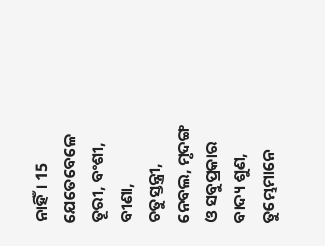ନାହିଁ। 15 ଯେତେବେଳେ ତୂରୀ, ବଂଶୀ, ବୀଣା, ଚତୁସ୍ତନ୍ତ୍ରୀ, ନେବଲ, ମୃଦଙ୍ଗ ଓ ସବୁପ୍ରକାର ବାଦ୍ୟ ଶୁଣ, ତୁମ୍ଭେମାନେ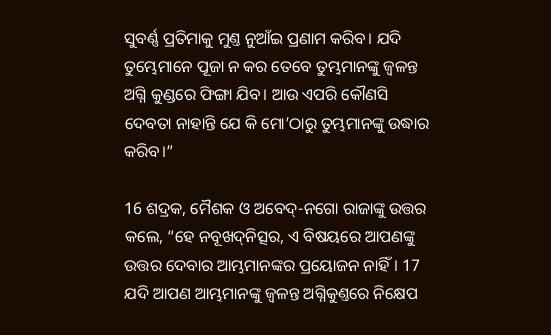ସୁବର୍ଣ୍ଣ ପ୍ରତିମାକୁ ମୁଣ୍ତ ନୁଆଁଇ ପ୍ରଣାମ କରିବ। ଯଦି ତୁମ୍ଭେମାନେ ପୂଜା ନ କର ତେବେ ତୁମ୍ଭମାନଙ୍କୁ ଜ୍ୱଳନ୍ତ ଅଗ୍ନି କୁଣ୍ଡରେ ଫିଙ୍ଗା ଯିବ। ଆଉ ଏପରି କୌଣସି ଦେବତା ନାହାନ୍ତି ଯେ କି ମୋ’ଠାରୁ ତୁମ୍ଭମାନଙ୍କୁ ଉଦ୍ଧାର କରିବ।”

16 ଶଦ୍ରକ, ମୈଶକ ଓ ଅବେଦ୍-ନଗୋ ରାଜାଙ୍କୁ ଉତ୍ତର କଲେ, “ହେ ନବୂଖ‌ଦ୍‌ନିତ୍ସର, ଏ ବିଷୟରେ ଆପଣଙ୍କୁ ଉତ୍ତର ଦେବାର ଆମ୍ଭମାନଙ୍କର ପ୍ରୟୋଜନ ନାହିଁ। 17 ଯଦି ଆପଣ ଆମ୍ଭମାନଙ୍କୁ ଜ୍ୱଳନ୍ତ ଅଗ୍ନିକୁଣ୍ତରେ ନିକ୍ଷେପ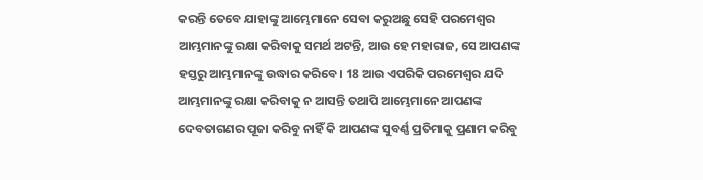କରନ୍ତି ତେବେ ଯାହାଙ୍କୁ ଆମ୍ଭେମାନେ ସେବା କରୁଅଛୁ ସେହି ପରମେଶ୍ୱର ଆମ୍ଭମାନଙ୍କୁ ରକ୍ଷା କରିବାକୁ ସମର୍ଥ ଅଟନ୍ତି, ଆଉ ହେ ମହାରାଜ, ସେ ଆପଣଙ୍କ ହସ୍ତରୁ ଆମ୍ଭମାନଙ୍କୁ ଉଦ୍ଧାର କରିବେ। 18 ଆଉ ଏପରିକି ପରମେଶ୍ୱର ଯଦି ଆମ୍ଭମାନଙ୍କୁ ରକ୍ଷା କରିବାକୁ ନ ଆସନ୍ତି ତଥାପି ଆମ୍ଭେମାନେ ଆପଣଙ୍କ ଦେବତାଗଣର ପୂଜା କରିବୁ ନାହିଁ କି ଆପଣଙ୍କ ସୁବର୍ଣ୍ଣ ପ୍ରତିମାକୁ ପ୍ରଣାମ କରିବୁ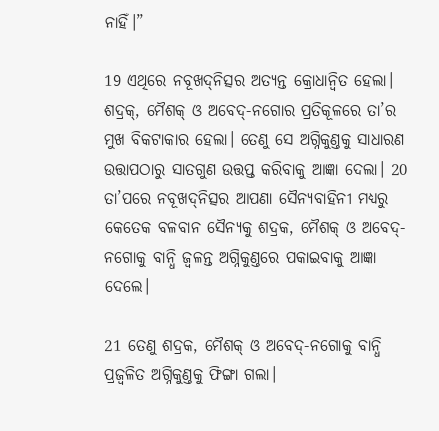ନାହିଁ।”

19 ଏଥିରେ ନବୂଖ‌ଦ୍‌ନିତ୍ସର ଅତ୍ୟନ୍ତ କ୍ରୋଧାନ୍ୱିତ ହେଲା। ଶଦ୍ରକ୍, ମୈଶକ୍ ଓ ଅବେଦ୍-ନଗୋର ପ୍ରତିକୂଳରେ ତା’ର ମୁଖ ବିକଟାକାର ହେଲା। ତେଣୁ ସେ ଅଗ୍ନିକୁଣ୍ତକୁ ସାଧାରଣ ଉତ୍ତାପଠାରୁ ସାତଗୁଣ ଉତ୍ତପ୍ତ କରିବାକୁ ଆଜ୍ଞା ଦେଲା। 20 ତା’ପରେ ନବୂଖ‌ଦ୍‌ନିତ୍ସର ଆପଣା ସୈନ୍ୟବାହିନୀ ମଧ୍ୟରୁ କେତେକ ବଳବାନ ସୈନ୍ୟକୁ ଶଦ୍ରକ, ମୈଶକ୍ ଓ ଅବେଦ୍-ନଗୋକୁ ବାନ୍ଧି ଜ୍ୱଳନ୍ତ ଅଗ୍ନିକୁଣ୍ତରେ ପକାଇବାକୁ ଆଜ୍ଞା ଦେଲେ।

21 ତେଣୁ ଶଦ୍ରକ, ମୈଶକ୍ ଓ ଅବେଦ୍-ନଗୋକୁ ବାନ୍ଧି ପ୍ରଜ୍ୱଳିତ ଅଗ୍ନିକୁଣ୍ତକୁ ଫିଙ୍ଗା ଗଲା।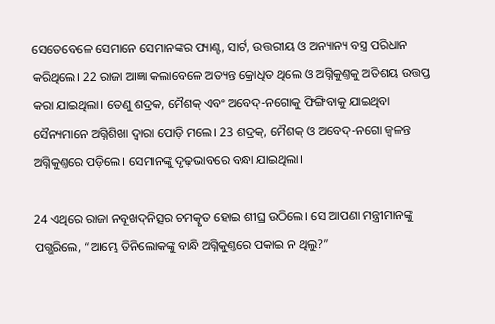ସେତେବେଳେ ସେମାନେ ସେମାନଙ୍କର ପ୍ୟାଣ୍ଟ, ସାର୍ଟ, ଉତ୍ତରୀୟ ଓ ଅନ୍ୟାନ୍ୟ ବସ୍ତ୍ର ପରିଧାନ କରିଥିଲେ। 22 ରାଜା ଆଜ୍ଞା କଲାବେଳେ ଅତ୍ୟନ୍ତ କ୍ରୋଧିତ ଥିଲେ ଓ ଅଗ୍ନିକୁଣ୍ତକୁ ଅତିଶୟ ଉତ୍ତପ୍ତ କରା ଯାଇଥିଲା। ତେଣୁ ଶଦ୍ରକ, ମୈଶକ୍ ଏବଂ ଅବେଦ୍-ନଗୋକୁ ଫିଙ୍ଗିବାକୁ ଯାଇଥିବା ସୈନ୍ୟମାନେ ଅଗ୍ନିଶିଖା ଦ୍ୱାରା ପୋଡ଼ି ମଲେ। 23 ଶଦ୍ରକ୍, ମୈଶକ୍ ଓ ଅବେଦ୍-ନଗୋ ଜ୍ୱଳନ୍ତ ଅଗ୍ନିକୁଣ୍ତରେ ପଡ଼ିଲେ। ସେମାନଙ୍କୁ ଦୃଢ଼ଭାବରେ ବନ୍ଧା ଯାଇଥିଲା।

24 ଏଥିରେ ରାଜା ନବୂଖ‌ଦ୍‌ନିତ୍ସର ଚମତ୍କୃତ ହୋଇ ଶୀଘ୍ର ଉଠିଲେ। ସେ ଆପଣା ମନ୍ତ୍ରୀମାନଙ୍କୁ ପଗ୍ଭରିଲେ, “ଆମ୍ଭେ ତିନିଲୋକଙ୍କୁ ବାନ୍ଧି ଅଗ୍ନିକୁଣ୍ତରେ ପକାଇ ନ ଥିଲୁ?”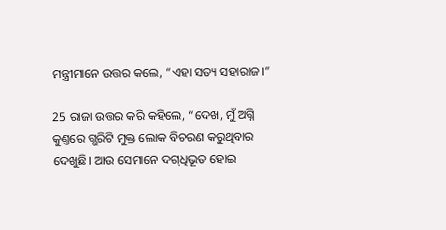ମନ୍ତ୍ରୀମାନେ ଉତ୍ତର କଲେ, “ଏହା ସତ୍ୟ ସହାରାଜ।”

25 ରାଜା ଉତ୍ତର କରି କହିଲେ, “ଦେଖ, ମୁଁ ଅଗ୍ନି କୁଣ୍ତରେ ଗ୍ଭରିଟି ମୁକ୍ତ ଲୋକ ବିଚରଣ କରୁଥିବାର ଦେଖୁଛି। ଆଉ ସେମାନେ ଦ‌ଗ୍‌ଧିଭୂତ ହୋଇ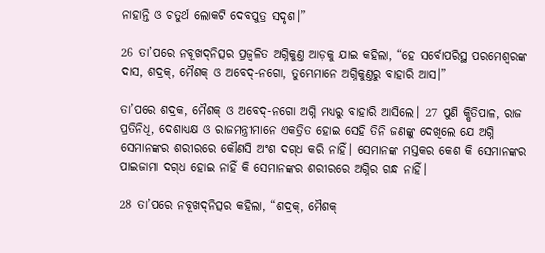ନାହାନ୍ତି ଓ ଚତୁର୍ଥ ଲୋକଟି ଦେବପୁତ୍ର ସଦୃଶ।”

26 ତା’ପରେ ନବୂଖ‌ଦ୍‌ନିତ୍ସର ପ୍ରଜ୍ୱଳିତ ଅଗ୍ନିକୁଣ୍ତ ଆଡ଼କୁ ଯାଇ କହିଲା, “ହେ ସର୍ବୋପରିସ୍ଥ ପରମେଶ୍ୱରଙ୍କ ଦାସ, ଶଦ୍ରକ୍, ମୈଶକ୍ ଓ ଅବେଦ୍-ନଗୋ, ତୁମ୍ଭେମାନେ ଅଗ୍ନିକୁଣ୍ତରୁ ବାହାରି ଆସ।”

ତା’ପରେ ଶଦ୍ରକ, ମୈଶକ୍ ଓ ଅବେଦ୍-ନଗୋ ଅଗ୍ନି ମଧ୍ୟରୁ ବାହାରି ଆସିଲେ। 27 ପୁଣି କ୍ଷିତିପାଳ, ରାଜ ପ୍ରତିନିଧି, ଦେଶାଧ୍ୟକ୍ଷ ଓ ରାଜମନ୍ତ୍ରୀମାନେ ଏକତ୍ରିତ ହୋଇ ସେହି ତିନି ଜଣଙ୍କୁ ଦେଖିଲେ ଯେ ଅଗ୍ନି ସେମାନଙ୍କର ଶରୀରରେ କୌଣସି ଅଂଶ ଦ‌ଗ୍‌ଧ କରି ନାହିଁ। ସେମାନଙ୍କ ମସ୍ତକର କେଶ କି ସେମାନଙ୍କର ପାଇଜାମା ଦ‌ଗ୍‌ଧ ହୋଇ ନାହିଁ କି ସେମାନଙ୍କର ଶରୀରରେ ଅଗ୍ନିର ଗନ୍ଧ ନାହିଁ।

28 ତା’ପରେ ନବୂଖ‌ଦ୍‌ନିତ୍ସର କହିଲା, “ଶଦ୍ରକ୍, ମୈଶକ୍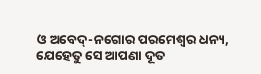ଓ ଅବେଦ୍-ନଗୋର ପରମେଶ୍ୱର ଧନ୍ୟ, ଯେହେତୁ ସେ ଆପଣା ଦୂତ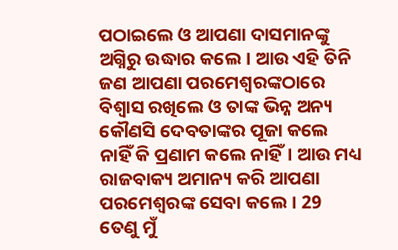ପଠାଇଲେ ଓ ଆପଣା ଦାସମାନଙ୍କୁ ଅଗ୍ନିରୁ ଉଦ୍ଧାର କଲେ। ଆଉ ଏହି ତିନି ଜଣ ଆପଣା ପରମେଶ୍ୱରଙ୍କଠାରେ ବିଶ୍ୱାସ ରଖିଲେ ଓ ତାଙ୍କ ଭିନ୍ନ ଅନ୍ୟ କୌଣସି ଦେବତାଙ୍କର ପୂଜା କଲେ ନାହିଁ କି ପ୍ରଣାମ କଲେ ନାହିଁ। ଆଉ ମଧ୍ୟ ରାଜବାକ୍ୟ ଅମାନ୍ୟ କରି ଆପଣା ପରମେଶ୍ୱରଙ୍କ ସେବା କଲେ। 29 ତେଣୁ ମୁଁ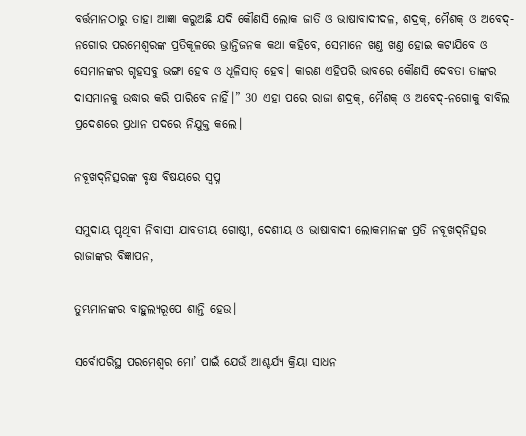ବର୍ତ୍ତମାନଠାରୁ ତାହା ଆଜ୍ଞା କରୁଅଛି ଯଦି କୌଣସି ଲୋକ ଜାତି ଓ ଭାଷାବାଦୀଦଳ, ଶଦ୍ରକ୍, ମୈଶକ୍ ଓ ଅବେଦ୍-ନଗୋର ପରମେଶ୍ୱରଙ୍କ ପ୍ରତିକୂଳରେ ଭ୍ରାନ୍ତିଜନକ କଥା କହିବେ, ସେମାନେ ଖଣ୍ତ ଖଣ୍ତ ହୋଇ କଟାଯିବେ ଓ ସେମାନଙ୍କର ଗୃହସବୁ ଭଙ୍ଗା ହେବ ଓ ଧୂଳିସାତ୍ ହେବ। କାରଣ ଏହିପରି ଭାବରେ କୌଣସି ଦେବତା ତାଙ୍କର ଦାସମାନକୁ ଉଦ୍ଧାର କରି ପାରିବେ ନାହିଁ।” 30 ଏହା ପରେ ରାଜା ଶଦ୍ରକ୍, ମୈଶକ୍ ଓ ଅବେଦ୍-ନଗୋକୁ ବାବିଲ ପ୍ରଦେଶରେ ପ୍ରଧାନ ପଦରେ ନିଯୁକ୍ତ କଲେ।

ନବୂଖ‌ଦ୍‌ନିତ୍ସରଙ୍କ ବୃକ୍ଷ ବିଷୟରେ ସ୍ୱପ୍ନ

ସମୁଦାୟ ପୃଥିବୀ ନିବାସୀ ଯାବତୀୟ ଗୋଷ୍ଠୀ, ଦେଶୀୟ ଓ ଭାଷାବାଦୀ ଲୋକମାନଙ୍କ ପ୍ରତି ନବୂଖ‌ଦ୍‌ନିତ୍ସର ରାଜାଙ୍କର ବିଜ୍ଞାପନ,

ତୁମ୍ଭମାନଙ୍କର ବାହୁଲ୍ୟରୂପେ ଶାନ୍ତି ହେଉ।

ସର୍ବୋପରିସ୍ଥ ପରମେଶ୍ୱର ମୋ’ ପାଇଁ ଯେଉଁ ଆଶ୍ଚର୍ଯ୍ୟ କ୍ରିୟା ସାଧନ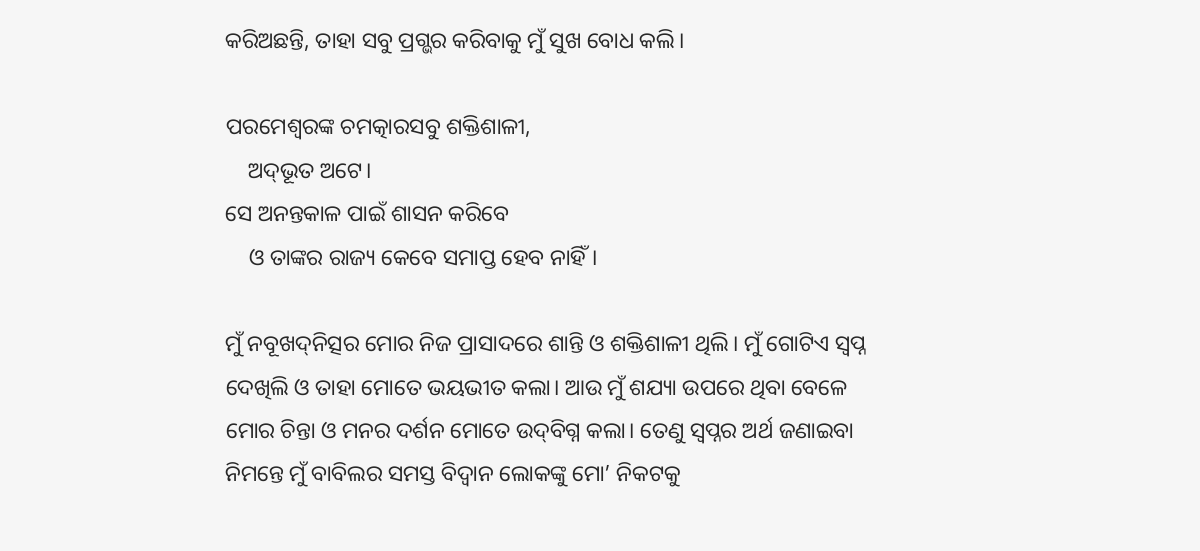କରିଅଛନ୍ତି, ତାହା ସବୁ ପ୍ରଗ୍ଭର କରିବାକୁ ମୁଁ ସୁଖ ବୋଧ କଲି।

ପରମେଶ୍ୱରଙ୍କ ଚମତ୍କାରସବୁ ଶକ୍ତିଶାଳୀ,
    ଅ‌‌ଦ୍‌‌ଭୂତ ଅଟେ।
ସେ ଅନନ୍ତକାଳ ପାଇଁ ଶାସନ କରିବେ
    ଓ ତାଙ୍କର ରାଜ୍ୟ କେବେ ସମାପ୍ତ ହେବ ନାହିଁ।

ମୁଁ ନବୂଖ‌ଦ୍‌ନିତ୍ସର ମୋର ନିଜ ପ୍ରାସାଦରେ ଶାନ୍ତି ଓ ଶକ୍ତିଶାଳୀ ଥିଲି। ମୁଁ ଗୋଟିଏ ସ୍ୱପ୍ନ ଦେଖିଲି ଓ ତାହା ମୋତେ ଭୟଭୀତ କଲା। ଆଉ ମୁଁ ଶଯ୍ୟା ଉପରେ ଥିବା ବେଳେ ମୋର ଚିନ୍ତା ଓ ମନର ଦର୍ଶନ ମୋତେ ଉ‌‌ଦ୍‌‌ବିଗ୍ନ କଲା। ତେଣୁ ସ୍ୱପ୍ନର ଅର୍ଥ ଜଣାଇବା ନିମନ୍ତେ ମୁଁ ବାବିଲର ସମସ୍ତ ବିଦ୍ୱାନ ଲୋକଙ୍କୁ ମୋ’ ନିକଟକୁ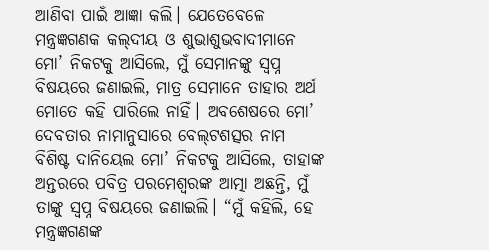ଆଣିବା ପାଇଁ ଆଜ୍ଞା କଲି। ଯେତେବେଳେ ମନ୍ତ୍ରଜ୍ଞଗଣକ କ‌‌ଲ୍‌‌‌‌ଦୀୟ ଓ ଶୁଭାଶୁଭବାଦୀମାନେ ମୋ’ ନିକଟକୁ ଆସିଲେ, ମୁଁ ସେମାନଙ୍କୁ ସ୍ୱପ୍ନ ବିଷୟରେ ଜଣାଇଲି, ମାତ୍ର ସେମାନେ ତାହାର ଅର୍ଥ ମୋତେ କହି ପାରିଲେ ନାହିଁ। ଅବଶେଷରେ ମୋ’ ଦେବତାର ନାମାନୁସାରେ ବେ‌‌ଲ୍‌‌‌‌ଟଶତ୍ସର ନାମ ବିଶିଷ୍ଟ ଦାନିୟେଲ ମୋ’ ନିକଟକୁ ଆସିଲେ, ତାହାଙ୍କ ଅନ୍ତରରେ ପବିତ୍ର ପରମେଶ୍ୱରଙ୍କ ଆତ୍ମା ଅଛନ୍ତି, ମୁଁ ତାଙ୍କୁ ସ୍ୱପ୍ନ ବିଷୟରେ ଜଣାଇଲି। “ମୁଁ କହିଲି, ହେ ମନ୍ତ୍ରଜ୍ଞଗଣଙ୍କ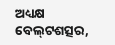ଅଧ୍ୟକ୍ଷ ବେ‌‌ଲ୍‌‌‌‌ଟଶତ୍ସର,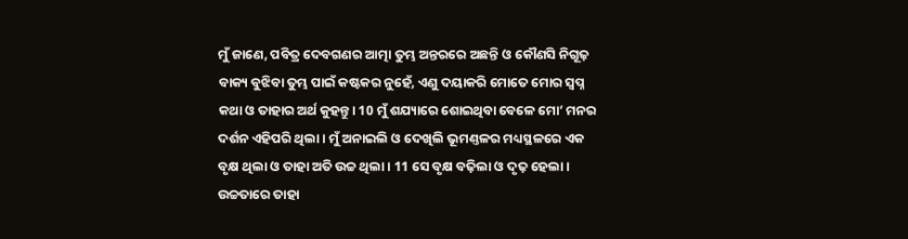ମୁଁ ଜାଣେ, ପବିତ୍ର ଦେବଗଣର ଆତ୍ମା ତୁମ୍ଭ ଅନ୍ତରରେ ଅଛନ୍ତି ଓ କୌଣସି ନିଗୂଢ଼ ବାକ୍ୟ ବୁଝିବା ତୁମ୍ଭ ପାଇଁ କଷ୍ଟକର ନୁହେଁ, ଏଣୁ ଦୟାକରି ମୋତେ ମୋର ସ୍ୱପ୍ନ କଥା ଓ ତାହାର ଅର୍ଥ କୁହନ୍ତୁ। 10 ମୁଁ ଶଯ୍ୟାରେ ଶୋଇଥିବା ବେଳେ ମୋ’ ମନର ଦର୍ଶନ ଏହିପରି ଥିଲା। ମୁଁ ଅନାଇଲି ଓ ଦେଖିଲି ଭୂମଣ୍ତଳର ମଧ୍ୟସ୍ଥଳରେ ଏକ ବୃକ୍ଷ ଥିଲା ଓ ତାହା ଅତି ଉଚ୍ଚ ଥିଲା। 11 ସେ ବୃକ୍ଷ ବଢ଼ିଲା ଓ ଦୃଢ଼ ହେଲା। ଉଚ୍ଚତାରେ ତାହା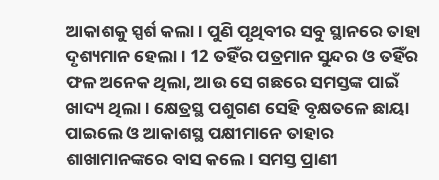ଆକାଶକୁ ସ୍ପର୍ଶ କଲା। ପୁଣି ପୃଥିବୀର ସବୁ ସ୍ଥାନରେ ତାହା ଦୃଶ୍ୟମାନ ହେଲା। 12 ତହିଁର ପତ୍ରମାନ ସୁନ୍ଦର ଓ ତହିଁର ଫଳ ଅନେକ ଥିଲା, ଆଉ ସେ ଗଛରେ ସମସ୍ତଙ୍କ ପାଇଁ ଖାଦ୍ୟ ଥିଲା। କ୍ଷେତ୍ରସ୍ଥ ପଶୁଗଣ ସେହି ବୃକ୍ଷତଳେ ଛାୟା ପାଇଲେ ଓ ଆକାଶସ୍ଥ ପକ୍ଷୀମାନେ ତାହାର ଶାଖାମାନଙ୍କରେ ବାସ କଲେ। ସମସ୍ତ ପ୍ରାଣୀ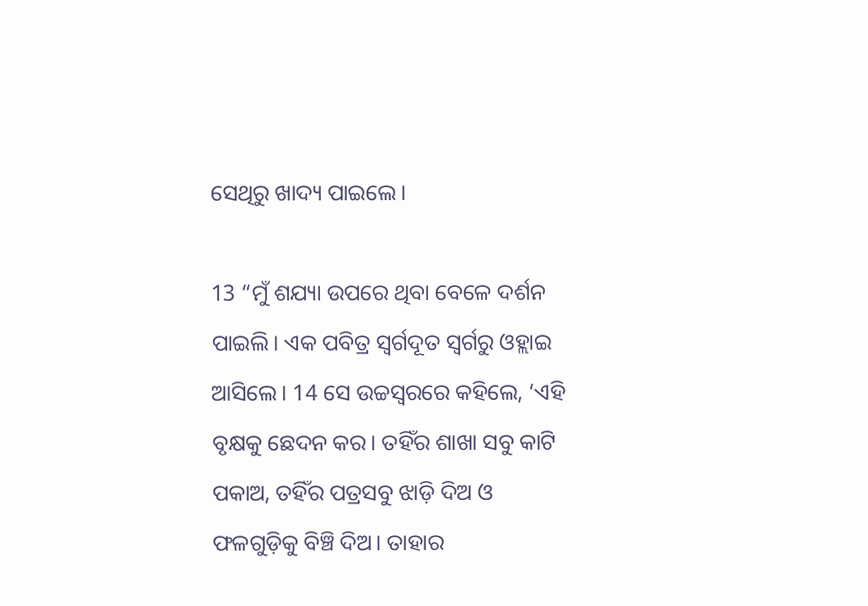ସେଥିରୁ ଖାଦ୍ୟ ପାଇଲେ।

13 “ମୁଁ ଶଯ୍ୟା ଉପରେ ଥିବା ବେଳେ ଦର୍ଶନ ପାଇଲି। ଏକ ପବିତ୍ର ସ୍ୱର୍ଗଦୂତ ସ୍ୱର୍ଗରୁ ଓହ୍ଲାଇ ଆସିଲେ। 14 ସେ ଉଚ୍ଚସ୍ୱରରେ କହିଲେ, ‘ଏହି ବୃକ୍ଷକୁ ଛେଦନ କର। ତହିଁର ଶାଖା ସବୁ କାଟି ପକାଅ, ତହିଁର ପତ୍ରସବୁ ଝାଡ଼ି ଦିଅ ଓ ଫଳଗୁଡ଼ିକୁ ବିଞ୍ଚି ଦିଅ। ତାହାର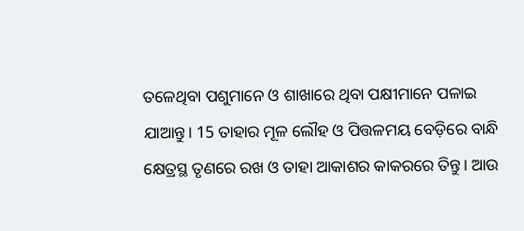ତଳେଥିବା ପଶୁମାନେ ଓ ଶାଖାରେ ଥିବା ପକ୍ଷୀମାନେ ପଳାଇ ଯାଆନ୍ତୁ। 15 ତାହାର ମୂଳ ଲୌହ ଓ ପିତ୍ତଳମୟ ବେଡ଼ିରେ ବାନ୍ଧି କ୍ଷେତ୍ରସ୍ଥ ତୃଣରେ ରଖ ଓ ତାହା ଆକାଶର କାକରରେ ତିନ୍ତୁ। ଆଉ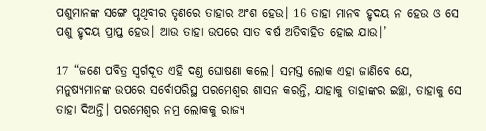ପଶୁମାନଙ୍କ ସଙ୍ଗେ ପୃଥିବୀର ତୃଣରେ ତାହାର ଅଂଶ ହେଉ। 16 ତାହା ମାନବ ହୃଦୟ ନ ହେଉ ଓ ସେ ପଶୁ ହୃଦୟ ପ୍ରାପ୍ତ ହେଉ। ଆଉ ତାହା ଉପରେ ସାତ ବର୍ଷ ଅତିବାହିତ ହୋଇ ଯାଉ।’

17 “ଜଣେ ପବିତ୍ର ସ୍ୱର୍ଗଦୂତ ଏହି ଦଣ୍ତ ଘୋଷଣା କଲେ। ସମସ୍ତ ଲୋକ ଏହା ଜାଣିବେ ଯେ, ମନୁଷ୍ୟମାନଙ୍କ ଉପରେ ସର୍ବୋପରିସ୍ଥ ପରମେଶ୍ୱର ଶାସନ କରନ୍ତି, ଯାହାକୁ ତାହାଙ୍କର ଇଚ୍ଛା, ତାହାକୁ ସେ ତାହା ଦିଅନ୍ତି। ପରମେଶ୍ୱର ନମ୍ର ଲୋକକୁ ରାଜ୍ୟ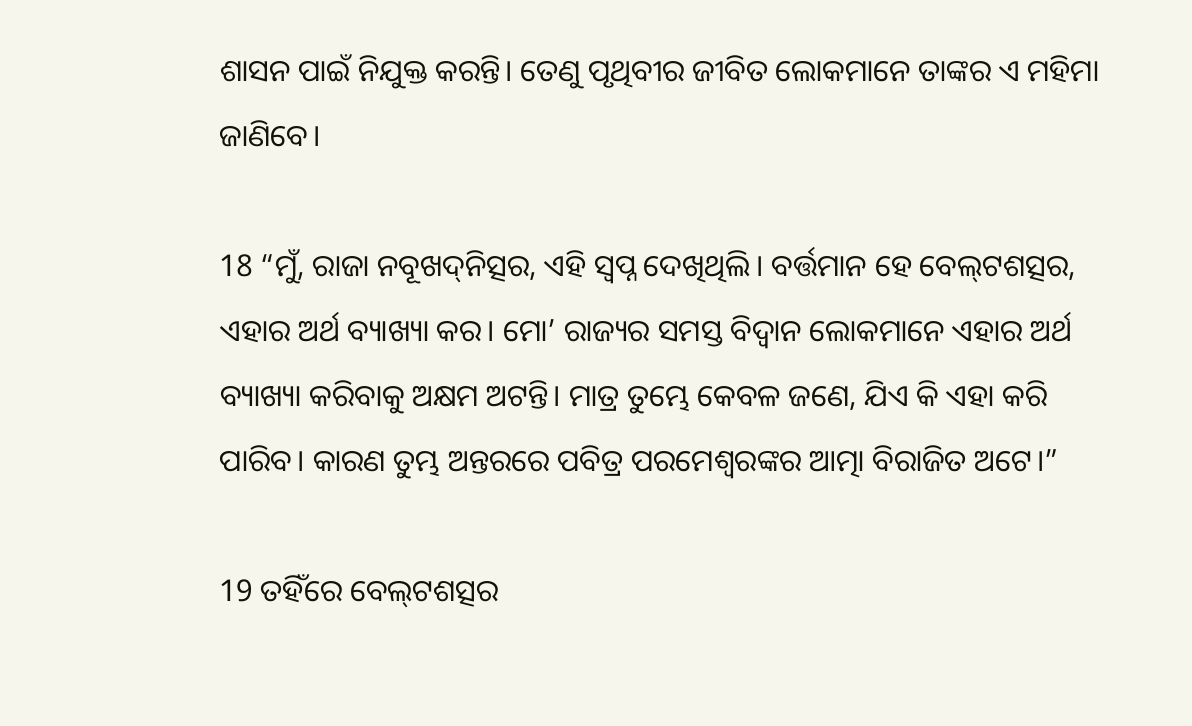ଶାସନ ପାଇଁ ନିଯୁକ୍ତ କରନ୍ତି। ତେଣୁ ପୃଥିବୀର ଜୀବିତ ଲୋକମାନେ ତାଙ୍କର ଏ ମହିମା ଜାଣିବେ।

18 “ମୁଁ, ରାଜା ନବୂଖ‌ଦ୍‌ନିତ୍ସର, ଏହି ସ୍ୱପ୍ନ ଦେଖିଥିଲି। ବର୍ତ୍ତମାନ ହେ ବେ‌‌ଲ୍‌‌‌‌ଟଶତ୍ସର, ଏହାର ଅର୍ଥ ବ୍ୟାଖ୍ୟା କର। ମୋ’ ରାଜ୍ୟର ସମସ୍ତ ବିଦ୍ୱାନ ଲୋକମାନେ ଏହାର ଅର୍ଥ ବ୍ୟାଖ୍ୟା କରିବାକୁ ଅକ୍ଷମ ଅଟନ୍ତି। ମାତ୍ର ତୁମ୍ଭେ କେବଳ ଜଣେ, ଯିଏ କି ଏହା କରି ପାରିବ। କାରଣ ତୁମ୍ଭ ଅନ୍ତରରେ ପବିତ୍ର ପରମେଶ୍ୱରଙ୍କର ଆତ୍ମା ବିରାଜିତ ଅଟେ।”

19 ତହିଁରେ ବେ‌‌ଲ୍‌‌‌‌ଟଶତ୍ସର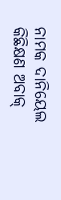ନାମକ ଦାନିୟେଲ କିଛିକ୍ଷଣ ଅବାକ୍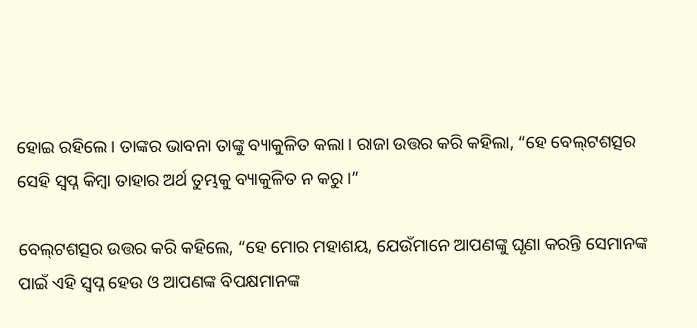ହୋଇ ରହିଲେ। ତାଙ୍କର ଭାବନା ତାଙ୍କୁ ବ୍ୟାକୁଳିତ କଲା। ରାଜା ଉତ୍ତର କରି କହିଲା, “ହେ ବେ‌‌ଲ୍‌‌‌‌ଟଶତ୍ସର ସେହି ସ୍ୱପ୍ନ କିମ୍ବା ତାହାର ଅର୍ଥ ତୁମ୍ଭକୁ ବ୍ୟାକୁଳିତ ନ କରୁ।”

ବେ‌‌ଲ୍‌‌‌‌ଟଶତ୍ସର ଉତ୍ତର କରି କହିଲେ, “ହେ ମୋର ମହାଶୟ, ଯେଉଁମାନେ ଆପଣଙ୍କୁ ଘୃଣା କରନ୍ତି ସେମାନଙ୍କ ପାଇଁ ଏହି ସ୍ୱପ୍ନ ହେଉ ଓ ଆପଣଙ୍କ ବିପକ୍ଷମାନଙ୍କ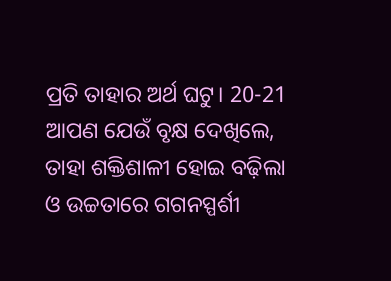ପ୍ରତି ତାହାର ଅର୍ଥ ଘଟୁ। 20-21 ଆପଣ ଯେଉଁ ବୃକ୍ଷ ଦେଖିଲେ, ତାହା ଶକ୍ତିଶାଳୀ ହୋଇ ବଢ଼ିଲା ଓ ଉଚ୍ଚତାରେ ଗଗନସ୍ପର୍ଶୀ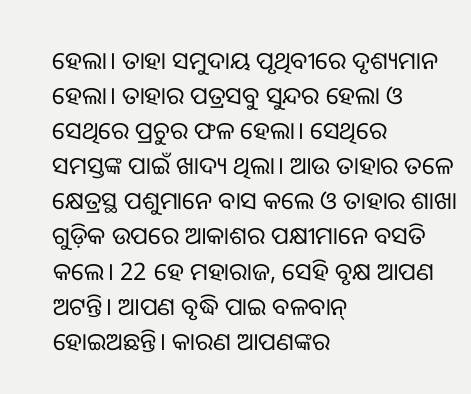ହେଲା। ତାହା ସମୁଦାୟ ପୃଥିବୀରେ ଦୃଶ୍ୟମାନ ହେଲା। ତାହାର ପତ୍ରସବୁ ସୁନ୍ଦର ହେଲା ଓ ସେଥିରେ ପ୍ରଚୁର ଫଳ ହେଲା। ସେଥିରେ ସମସ୍ତଙ୍କ ପାଇଁ ଖାଦ୍ୟ ଥିଲା। ଆଉ ତାହାର ତଳେ କ୍ଷେତ୍ରସ୍ଥ ପଶୁମାନେ ବାସ କଲେ ଓ ତାହାର ଶାଖା ଗୁଡ଼ିକ ଉପରେ ଆକାଶର ପକ୍ଷୀମାନେ ବସତି କଲେ। 22 ହେ ମହାରାଜ, ସେହି ବୃକ୍ଷ ଆପଣ ଅଟନ୍ତି। ଆପଣ ବୃଦ୍ଧି ପାଇ ବଳବାନ୍ ହୋଇଅଛନ୍ତି। କାରଣ ଆପଣଙ୍କର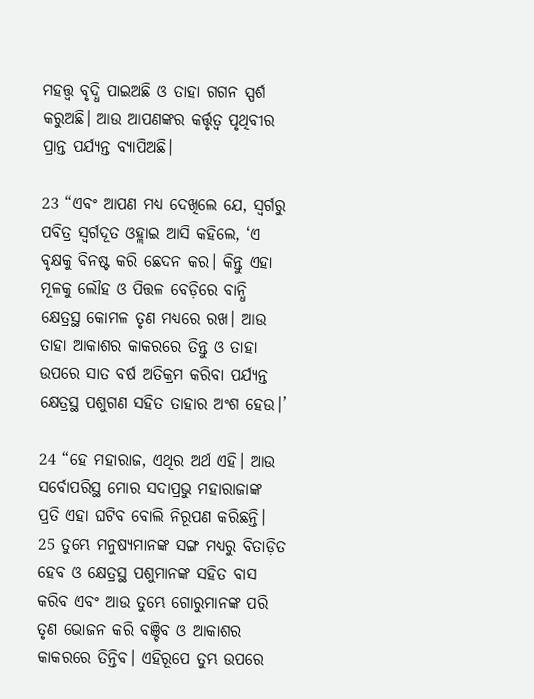ମହତ୍ତ୍ୱ ବୃଦ୍ଧି ପାଇଅଛି ଓ ତାହା ଗଗନ ସ୍ପର୍ଶ କରୁଅଛି। ଆଉ ଆପଣଙ୍କର କର୍ତ୍ତୃତ୍ୱ ପୃଥିବୀର ପ୍ରାନ୍ତ ପର୍ଯ୍ୟନ୍ତ ବ୍ୟାପିଅଛି।

23 “ଏବଂ ଆପଣ ମଧ୍ୟ ଦେଖିଲେ ଯେ, ସ୍ୱର୍ଗରୁ ପବିତ୍ର ସ୍ୱର୍ଗଦୂତ ଓହ୍ଲାଇ ଆସି କହିଲେ, ‘ଏ ବୃକ୍ଷକୁ ବିନଷ୍ଟ କରି ଛେଦନ କର। କିନ୍ତୁ ଏହା ମୂଳକୁ ଲୌହ ଓ ପିତ୍ତଳ ବେଡ଼ିରେ ବାନ୍ଧି କ୍ଷେତ୍ରସ୍ଥ କୋମଳ ତୃଣ ମଧ୍ୟରେ ରଖ। ଆଉ ତାହା ଆକାଶର କାକରରେ ତିନ୍ତୁ ଓ ତାହା ଉପରେ ସାତ ବର୍ଷ ଅତିକ୍ରମ କରିବା ପର୍ଯ୍ୟନ୍ତ କ୍ଷେତ୍ରସ୍ଥ ପଶୁଗଣ ସହିତ ତାହାର ଅଂଶ ହେଉ।’

24 “ହେ ମହାରାଜ, ଏଥିର ଅର୍ଥ ଏହି। ଆଉ ସର୍ବୋପରିସ୍ଥ ମୋର ସଦାପ୍ରଭୁ ମହାରାଜାଙ୍କ ପ୍ରତି ଏହା ଘଟିବ ବୋଲି ନିରୂପଣ କରିଛନ୍ତି। 25 ତୁମ୍ଭେ ମନୁଷ୍ୟମାନଙ୍କ ସଙ୍ଗ ମଧ୍ୟରୁ ବିତାଡ଼ିତ ହେବ ଓ କ୍ଷେତ୍ରସ୍ଥ ପଶୁମାନଙ୍କ ସହିତ ବାସ କରିବ ଏବଂ ଆଉ ତୁମ୍ଭେ ଗୋରୁମାନଙ୍କ ପରି ତୃଣ ଭୋଜନ କରି ବଞ୍ଚିବ ଓ ଆକାଶର କାକରରେ ତିନ୍ତିବ। ଏହିରୂପେ ତୁମ୍ଭ ଉପରେ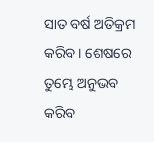ସାତ ବର୍ଷ ଅତିକ୍ରମ କରିବ। ଶେଷରେ ତୁମ୍ଭେ ଅନୁଭବ କରିବ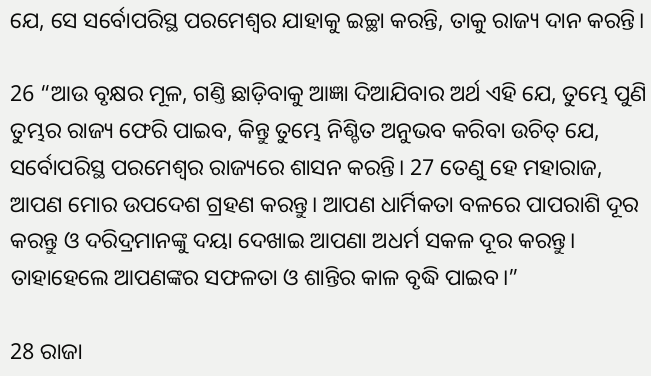ଯେ, ସେ ସର୍ବୋପରିସ୍ଥ ପରମେଶ୍ୱର ଯାହାକୁ ଇଚ୍ଛା କରନ୍ତି, ତାକୁ ରାଜ୍ୟ ଦାନ କରନ୍ତି।

26 “ଆଉ ବୃକ୍ଷର ମୂଳ, ଗଣ୍ତି ଛାଡ଼ିବାକୁ ଆଜ୍ଞା ଦିଆଯିବାର ଅର୍ଥ ଏହି ଯେ, ତୁମ୍ଭେ ପୁଣି ତୁମ୍ଭର ରାଜ୍ୟ ଫେରି ପାଇବ, କିନ୍ତୁ ତୁମ୍ଭେ ନିଶ୍ଚିତ ଅନୁଭବ କରିବା ଉଚିତ୍ ଯେ, ସର୍ବୋପରିସ୍ଥ ପରମେଶ୍ୱର ରାଜ୍ୟରେ ଶାସନ କରନ୍ତି। 27 ତେଣୁ ହେ ମହାରାଜ, ଆପଣ ମୋର ଉପଦେଶ ଗ୍ରହଣ କରନ୍ତୁ। ଆପଣ ଧାର୍ମିକତା ବଳରେ ପାପରାଶି ଦୂର କରନ୍ତୁ ଓ ଦରିଦ୍ରମାନଙ୍କୁ ଦୟା ଦେଖାଇ ଆପଣା ଅଧର୍ମ ସକଳ ଦୂର କରନ୍ତୁ। ତାହାହେଲେ ଆପଣଙ୍କର ସଫଳତା ଓ ଶାନ୍ତିର କାଳ ବୃଦ୍ଧି ପାଇବ।”

28 ରାଜା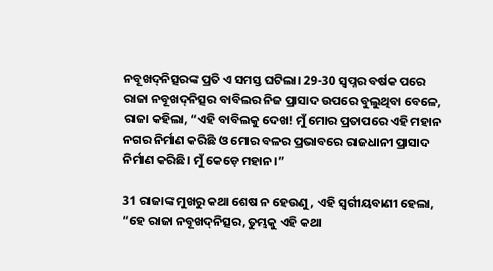ନବୂଖ‌ଦ୍‌ନିତ୍ସରଙ୍କ ପ୍ରତି ଏ ସମସ୍ତ ଘଟିଲା। 29-30 ସ୍ୱପ୍ନର ବର୍ଷକ ପରେ ରାଜା ନବୂଖ‌ଦ୍‌ନିତ୍ସର ବାବିଲର ନିଜ ପ୍ରାସାଦ ଉପରେ ବୁଲୁଥିବା ବେଳେ, ରାଜା କହିଲା, “ଏହି ବାବିଲକୁ ଦେଖ! ମୁଁ ମୋର ପ୍ରତାପରେ ଏହି ମହାନ ନଗର ନିର୍ମାଣ କରିଛି ଓ ମୋର ବଳର ପ୍ରଭାବରେ ରାଜଧାନୀ ପ୍ରାସାଦ ନିର୍ମାଣ କରିଛି। ମୁଁ କେଡ଼େ ମହାନ।”

31 ରାଜାଙ୍କ ମୁଖରୁ କଥା ଶେଷ ନ ହେଉଣୁ, ଏହି ସ୍ୱର୍ଗୀୟବାଣୀ ହେଲା, “ହେ ରାଜା ନବୂଖ‌ଦ୍‌ନିତ୍ସର, ତୁମ୍ଭକୁ ଏହି କଥା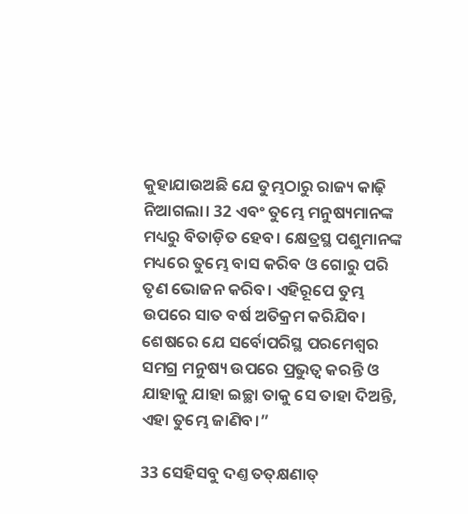କୁହାଯାଉଅଛି ଯେ ତୁମ୍ଭଠାରୁ ରାଜ୍ୟ କାଢ଼ି ନିଆଗଲା। 32 ଏବଂ ତୁମ୍ଭେ ମନୁଷ୍ୟମାନଙ୍କ ମଧ୍ୟରୁ ବିତାଡ଼ିତ ହେବ। କ୍ଷେତ୍ରସ୍ଥ ପଶୁମାନଙ୍କ ମଧ୍ୟରେ ତୁମ୍ଭେ ବାସ କରିବ ଓ ଗୋରୁ ପରି ତୃଣ ଭୋଜନ କରିବ। ଏହିରୂପେ ତୁମ୍ଭ ଉପରେ ସାତ ବର୍ଷ ଅତିକ୍ରମ କରିଯିବ। ଶେଷରେ ଯେ ସର୍ବୋପରିସ୍ଥ ପରମେଶ୍ୱର ସମଗ୍ର ମନୁଷ୍ୟ ଉପରେ ପ୍ରଭୁତ୍ୱ କରନ୍ତି ଓ ଯାହାକୁ ଯାହା ଇଚ୍ଛା ତାକୁ ସେ ତାହା ଦିଅନ୍ତି, ଏହା ତୁମ୍ଭେ ଜାଣିବ।”

33 ସେହିସବୁ ଦଣ୍ତ ତ‌‌ତ୍‌‌କ୍ଷଣାତ୍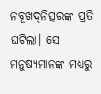ନବୂଖ‌ଦ୍‌ନିତ୍ସରଙ୍କ ପ୍ରତି ଘଟିଲା। ସେ ମନୁଷ୍ୟମାନଙ୍କ ମଧ୍ୟରୁ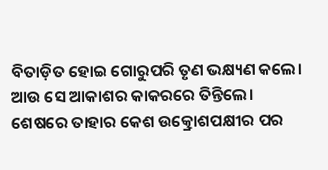ବିତାଡ଼ିତ ହୋଇ ଗୋରୁପରି ତୃଣ ଭକ୍ଷ୍ୟଣ କଲେ। ଆଉ ସେ ଆକାଶର କାକରରେ ତିନ୍ତିଲେ। ଶେଷରେ ତାହାର କେଶ ଉତ୍କ୍ରୋଶପକ୍ଷୀର ପର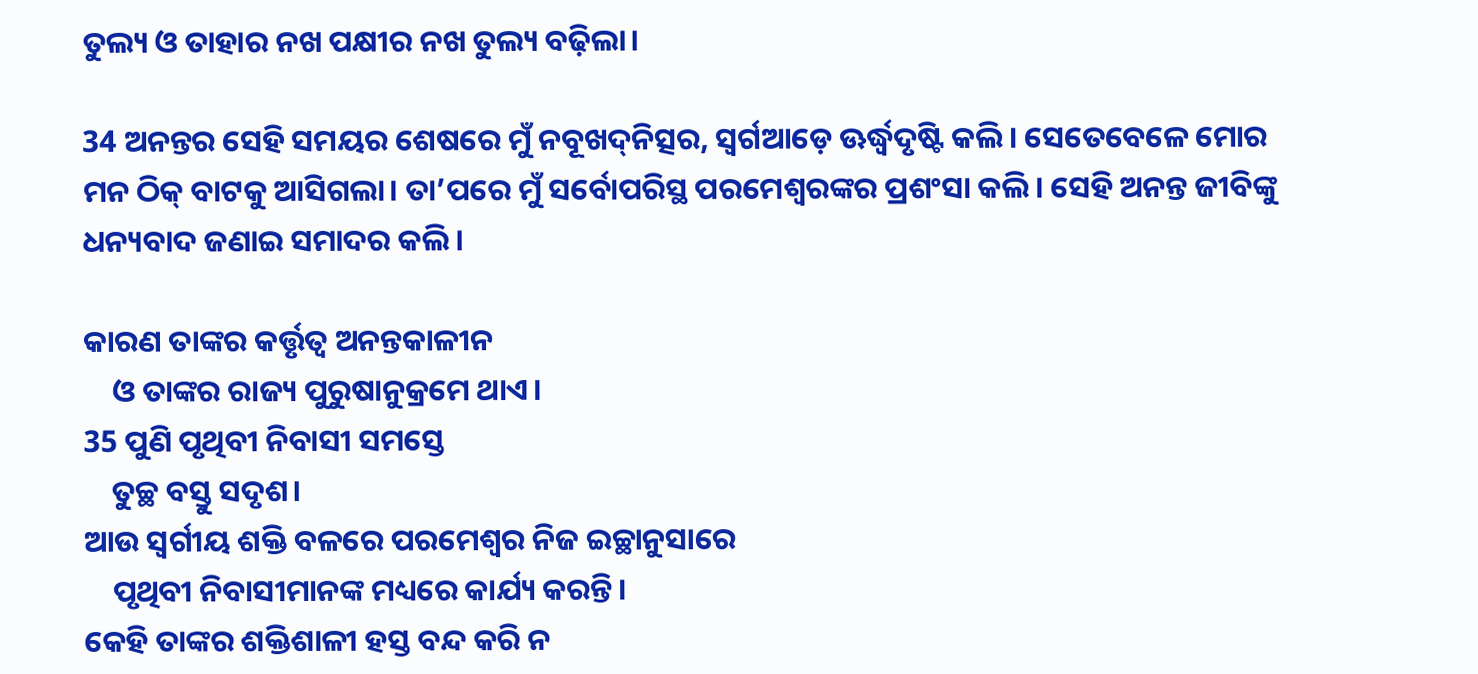ତୁଲ୍ୟ ଓ ତାହାର ନଖ ପକ୍ଷୀର ନଖ ତୁଲ୍ୟ ବଢ଼ିଲା।

34 ଅନନ୍ତର ସେହି ସମୟର ଶେଷରେ ମୁଁ ନବୂଖ‌ଦ୍‌ନିତ୍ସର, ସ୍ୱର୍ଗଆଡ଼େ ଊର୍ଦ୍ଧ୍ୱଦୃଷ୍ଟି କଲି। ସେତେବେଳେ ମୋର ମନ ଠିକ୍ ବାଟକୁ ଆସିଗଲା। ତା’ପରେ ମୁଁ ସର୍ବୋପରିସ୍ଥ ପରମେଶ୍ୱରଙ୍କର ପ୍ରଶଂସା କଲି। ସେହି ଅନନ୍ତ ଜୀବିଙ୍କୁ ଧନ୍ୟବାଦ ଜଣାଇ ସମାଦର କଲି।

କାରଣ ତାଙ୍କର କର୍ତ୍ତୃତ୍ୱ ଅନନ୍ତକାଳୀନ
    ଓ ତାଙ୍କର ରାଜ୍ୟ ପୁରୁଷାନୁକ୍ରମେ ଥାଏ।
35 ପୁଣି ପୃଥିବୀ ନିବାସୀ ସମସ୍ତେ
    ତୁଚ୍ଛ ବସ୍ତୁ ସଦୃଶ।
ଆଉ ସ୍ୱର୍ଗୀୟ ଶକ୍ତି ବଳରେ ପରମେଶ୍ୱର ନିଜ ଇଚ୍ଛାନୁସାରେ
    ପୃଥିବୀ ନିବାସୀମାନଙ୍କ ମଧ୍ୟରେ କାର୍ଯ୍ୟ କରନ୍ତି।
କେହି ତାଙ୍କର ଶକ୍ତିଶାଳୀ ହସ୍ତ ବନ୍ଦ କରି ନ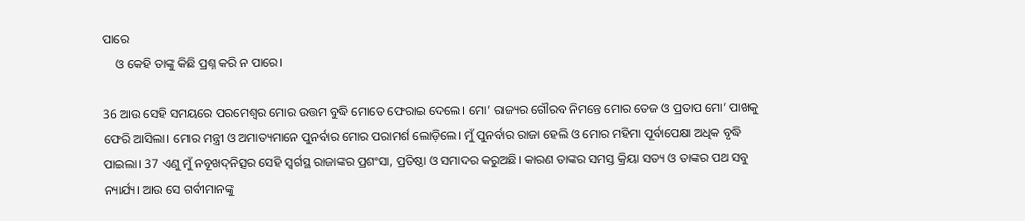ପାରେ
    ଓ କେହି ତାଙ୍କୁ କିଛି ପ୍ରଶ୍ନ କରି ନ ପାରେ।

36 ଆଉ ସେହି ସମୟରେ ପରମେଶ୍ୱର ମୋର ଉତ୍ତମ ବୁଦ୍ଧି ମୋତେ ଫେରାଇ ଦେଲେ। ମୋ’ ରାଜ୍ୟର ଗୌରବ ନିମନ୍ତେ ମୋର ତେଜ ଓ ପ୍ରତାପ ମୋ’ ପାଖକୁ ଫେରି ଆସିଲା। ମୋର ମନ୍ତ୍ରୀ ଓ ଅମାତ୍ୟମାନେ ପୁନର୍ବାର ମୋର ପରାମର୍ଶ ଲୋଡ଼ିଲେ। ମୁଁ ପୁନର୍ବାର ରାଜା ହେଲି ଓ ମୋର ମହିମା ପୂର୍ବାପେକ୍ଷା ଅଧିକ ବୃଦ୍ଧି ପାଇଲା। 37 ଏଣୁ ମୁଁ ନବୂଖ‌ଦ୍‌ନିତ୍ସର ସେହି ସ୍ୱର୍ଗସ୍ଥ ରାଜାଙ୍କର ପ୍ରଶଂସା, ପ୍ରତିଷ୍ଠା ଓ ସମାଦର କରୁଅଛି। କାରଣ ତାଙ୍କର ସମସ୍ତ କ୍ରିୟା ସତ୍ୟ ଓ ତାଙ୍କର ପଥ ସବୁ ନ୍ୟାର୍ଯ୍ୟ। ଆଉ ସେ ଗର୍ବୀମାନଙ୍କୁ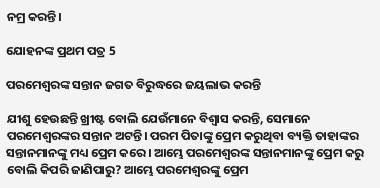ନମ୍ର କରନ୍ତି।

ଯୋହନଙ୍କ ପ୍ରଥମ ପତ୍ର 5

ପରମେଶ୍ୱରଙ୍କ ସନ୍ତାନ ଜଗତ ବିରୁଦ୍ଧରେ ଜୟଲାଭ କରନ୍ତି

ଯୀଶୁ ହେଉଛନ୍ତି ଖ୍ରୀଷ୍ଟ ବୋଲି ଯେଉଁମାନେ ବିଶ୍ୱାସ କରନ୍ତି, ସେମାନେ ପରମେଶ୍ୱରଙ୍କର ସନ୍ତାନ ଅଟନ୍ତି। ପରମ ପିତାଙ୍କୁ ପ୍ରେମ କରୁଥିବା ବ୍ୟକ୍ତି ତାହାଙ୍କର ସନ୍ତାନମାନଙ୍କୁ ମଧ୍ୟ ପ୍ରେମ କରେ। ଆମ୍ଭେ ପରମେଶ୍ୱରଙ୍କ ସନ୍ତାନମାନଙ୍କୁ ପ୍ରେମ କରୁ ବୋଲି କିପରି ଜାଣିପାରୁ? ଆମ୍ଭେ ପରମେଶ୍ୱରଙ୍କୁ ପ୍ରେମ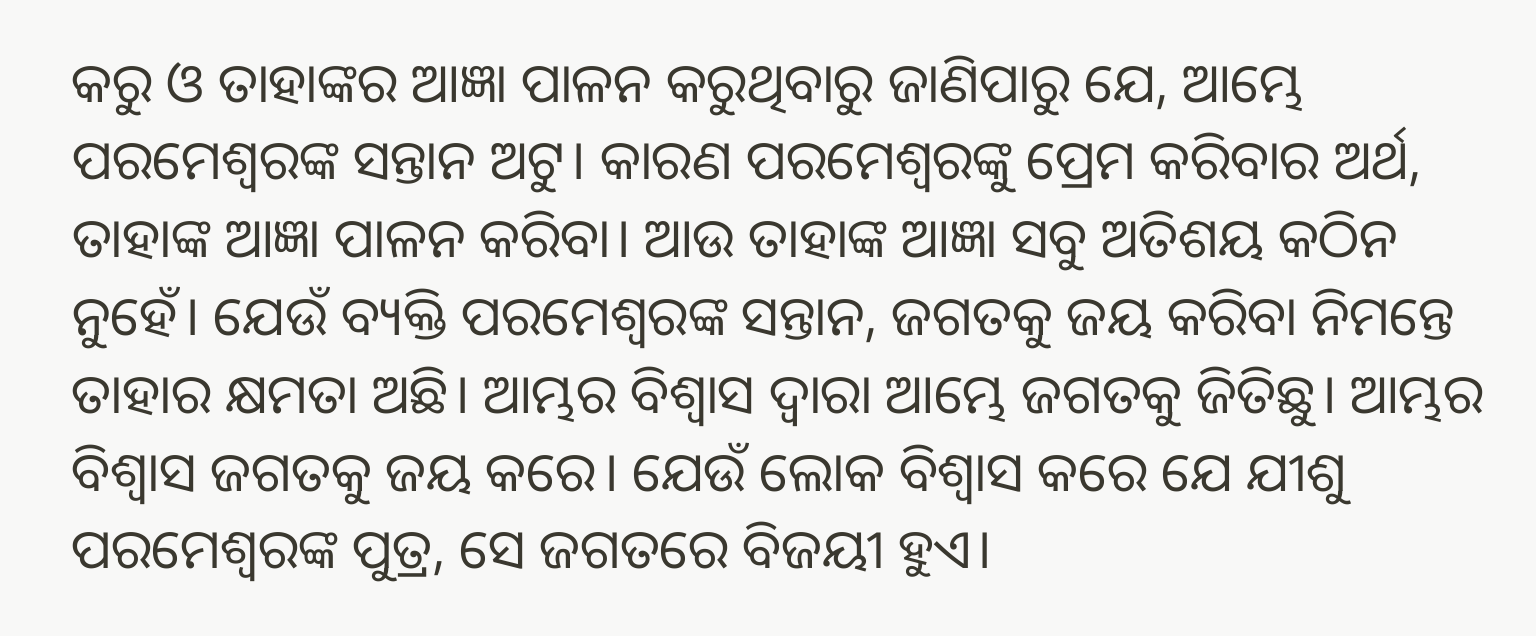କରୁ ଓ ତାହାଙ୍କର ଆଜ୍ଞା ପାଳନ କରୁଥିବାରୁ ଜାଣିପାରୁ ଯେ, ଆମ୍ଭେ ପରମେଶ୍ୱରଙ୍କ ସନ୍ତାନ ଅଟୁ। କାରଣ ପରମେଶ୍ୱରଙ୍କୁ ପ୍ରେମ କରିବାର ଅର୍ଥ, ତାହାଙ୍କ ଆଜ୍ଞା ପାଳନ କରିବା। ଆଉ ତାହାଙ୍କ ଆଜ୍ଞା ସବୁ ଅତିଶୟ କଠିନ ନୁହେଁ। ଯେଉଁ ବ୍ୟକ୍ତି ପରମେଶ୍ୱରଙ୍କ ସନ୍ତାନ, ଜଗତକୁ ଜୟ କରିବା ନିମନ୍ତେ ତାହାର କ୍ଷମତା ଅଛି। ଆମ୍ଭର ବିଶ୍ୱାସ ଦ୍ୱାରା ଆମ୍ଭେ ଜଗତକୁ ଜିତିଛୁ। ଆମ୍ଭର ବିଶ୍ୱାସ ଜଗତକୁ ଜୟ କରେ। ଯେଉଁ ଲୋକ ବିଶ୍ୱାସ କରେ ଯେ ଯୀଶୁ ପରମେଶ୍ୱରଙ୍କ ପୁତ୍ର, ସେ ଜଗତରେ ବିଜୟୀ ହୁଏ।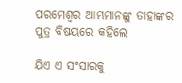ପରମେଶ୍ୱର ଆମ୍ଭମାନଙ୍କୁ ତାହାଙ୍କର ପୁତ୍ର ବିଷୟରେ କହିଲେ

ଯିଏ ଏ ସଂସାରକୁ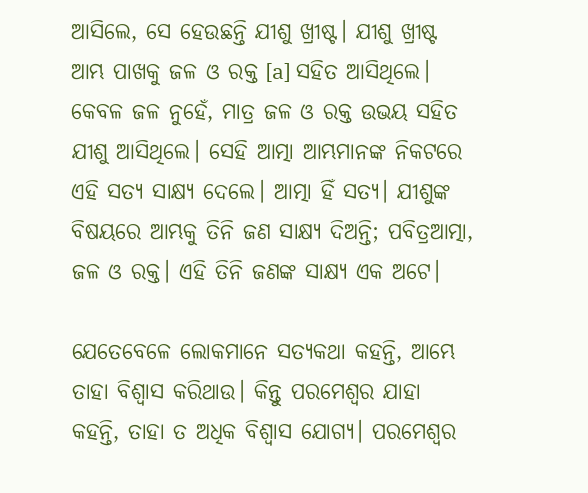ଆସିଲେ, ସେ ହେଉଛନ୍ତି ଯୀଶୁ ଖ୍ରୀଷ୍ଟ। ଯୀଶୁ ଖ୍ରୀଷ୍ଟ ଆମ୍ଭ ପାଖକୁ ଜଳ ଓ ରକ୍ତ [a] ସହିତ ଆସିଥିଲେ। କେବଳ ଜଳ ନୁହେଁ, ମାତ୍ର ଜଳ ଓ ରକ୍ତ ଉଭୟ ସହିତ ଯୀଶୁ ଆସିଥିଲେ। ସେହି ଆତ୍ମା ଆମ୍ଭମାନଙ୍କ ନିକଟରେ ଏହି ସତ୍ୟ ସାକ୍ଷ୍ୟ ଦେଲେ। ଆତ୍ମା ହିଁ ସତ୍ୟ। ଯୀଶୁଙ୍କ ବିଷୟରେ ଆମ୍ଭକୁ ତିନି ଜଣ ସାକ୍ଷ୍ୟ ଦିଅନ୍ତି; ପବିତ୍ରଆତ୍ମା, ଜଳ ଓ ରକ୍ତ। ଏହି ତିନି ଜଣଙ୍କ ସାକ୍ଷ୍ୟ ଏକ ଅଟେ।

ଯେତେବେଳେ ଲୋକମାନେ ସତ୍ୟକଥା କହନ୍ତି, ଆମ୍ଭେ ତାହା ବିଶ୍ୱାସ କରିଥାଉ। କିନ୍ତୁ ପରମେଶ୍ୱର ଯାହା କହନ୍ତି, ତାହା ତ ଅଧିକ ବିଶ୍ୱାସ ଯୋଗ୍ୟ। ପରମେଶ୍ୱର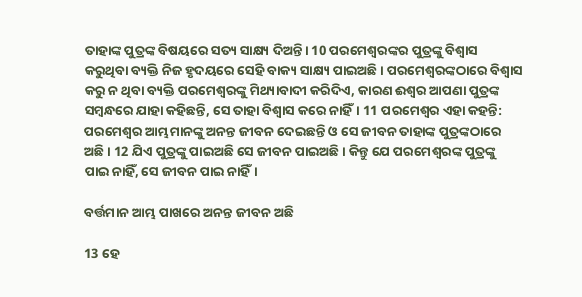ତାହାଙ୍କ ପୁତ୍ରଙ୍କ ବିଷୟରେ ସତ୍ୟ ସାକ୍ଷ୍ୟ ଦିଅନ୍ତି। 10 ପରମେଶ୍ୱରଙ୍କର ପୁତ୍ରଙ୍କୁ ବିଶ୍ୱାସ କରୁଥିବା ବ୍ୟକ୍ତି ନିଜ ହୃଦୟରେ ସେହି ବାକ୍ୟ ସାକ୍ଷ୍ୟ ପାଇଅଛି। ପରମେଶ୍ୱରଙ୍କଠାରେ ବିଶ୍ୱାସ କରୁ ନ ଥିବା ବ୍ୟକ୍ତି ପରମେଶ୍ୱରଙ୍କୁ ମିଥ୍ୟାବାଦୀ କରିଦିଏ, କାରଣ ଈଶ୍ୱର ଆପଣା ପୁତ୍ରଙ୍କ ସମ୍ବନ୍ଧରେ ଯାହା କହିଛନ୍ତି, ସେ ତାହା ବିଶ୍ୱାସ କରେ ନାହିଁ। 11 ପରମେଶ୍ୱର ଏହା କହନ୍ତି: ପରମେଶ୍ୱର ଆମ୍ଭମାନଙ୍କୁ ଅନନ୍ତ ଜୀବନ ଦେଇଛନ୍ତି ଓ ସେ ଜୀବନ ତାହାଙ୍କ ପୁତ୍ରଙ୍କଠାରେ ଅଛି। 12 ଯିଏ ପୁତ୍ରଙ୍କୁ ପାଇଅଛି ସେ ଜୀବନ ପାଇଅଛି। କିନ୍ତୁ ଯେ ପରମେଶ୍ୱରଙ୍କ ପୁତ୍ରଙ୍କୁ ପାଇ ନାହିଁ, ସେ ଜୀବନ ପାଇ ନାହିଁ।

ବର୍ତ୍ତମାନ ଆମ୍ଭ ପାଖରେ ଅନନ୍ତ ଜୀବନ ଅଛି

13 ହେ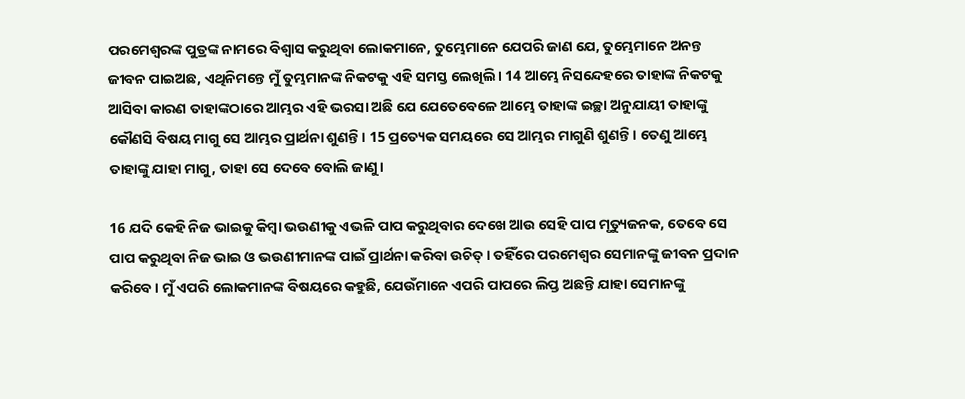ପରମେଶ୍ୱରଙ୍କ ପୁତ୍ରଙ୍କ ନାମରେ ବିଶ୍ୱାସ କରୁଥିବା ଲୋକମାନେ, ତୁମ୍ଭେମାନେ ଯେପରି ଜାଣ ଯେ, ତୁମ୍ଭେମାନେ ଅନନ୍ତ ଜୀବନ ପାଇଅଛ, ଏଥିନିମନ୍ତେ ମୁଁ ତୁମ୍ଭମାନଙ୍କ ନିକଟକୁ ଏହି ସମସ୍ତ ଲେଖିଲି। 14 ଆମ୍ଭେ ନିସନ୍ଦେହରେ ତାହାଙ୍କ ନିକଟକୁ ଆସିବା କାରଣ ତାହାଙ୍କଠାରେ ଆମ୍ଭର ଏହି ଭରସା ଅଛି ଯେ ଯେତେବେଳେ ଆମ୍ଭେ ତାହାଙ୍କ ଇଚ୍ଛା ଅନୁଯାୟୀ ତାହାଙ୍କୁ କୌଣସି ବିଷୟ ମାଗୁ ସେ ଆମ୍ଭର ପ୍ରାର୍ଥନା ଶୁଣନ୍ତି। 15 ପ୍ରତ୍ୟେକ ସମୟରେ ସେ ଆମ୍ଭର ମାଗୁଣି ଶୁଣନ୍ତି। ତେଣୁ ଆମ୍ଭେ ତାହାଙ୍କୁ ଯାହା ମାଗୁ, ତାହା ସେ ଦେବେ ବୋଲି ଜାଣୁ।

16 ଯଦି କେହି ନିଜ ଭାଇକୁ କିମ୍ବା ଭଉଣୀକୁ ଏଭଳି ପାପ କରୁଥିବାର ଦେଖେ ଆଉ ସେହି ପାପ ମୃତ୍ୟୁଜନକ, ତେବେ ସେ ପାପ କରୁଥିବା ନିଜ ଭାଇ ଓ ଭଉଣୀମାନଙ୍କ ପାଇଁ ପ୍ରାର୍ଥନା କରିବା ଉଚିତ୍। ତହିଁରେ ପରମେଶ୍ୱର ସେମାନଙ୍କୁ ଜୀବନ ପ୍ରଦାନ କରିବେ। ମୁଁ ଏପରି ଲୋକମାନଙ୍କ ବିଷୟରେ କହୁଛି, ଯେଉଁମାନେ ଏପରି ପାପରେ ଲିପ୍ତ ଅଛନ୍ତି ଯାହା ସେମାନଙ୍କୁ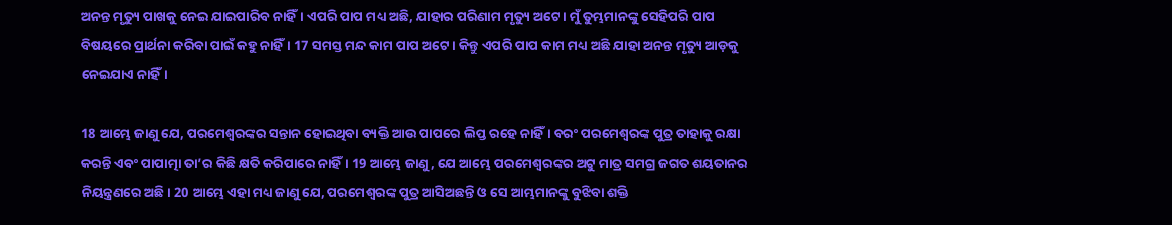ଅନନ୍ତ ମୃତ୍ୟୁ ପାଖକୁ ନେଇ ଯାଇପାରିବ ନାହିଁ। ଏପରି ପାପ ମଧ୍ୟ ଅଛି, ଯାହାର ପରିଣାମ ମୃତ୍ୟୁ ଅଟେ। ମୁଁ ତୁମ୍ଭମାନଙ୍କୁ ସେହିପରି ପାପ ବିଷୟରେ ପ୍ରାର୍ଥନା କରିବା ପାଇଁ କହୁ ନାହିଁ। 17 ସମସ୍ତ ମନ୍ଦ କାମ ପାପ ଅଟେ। କିନ୍ତୁ ଏପରି ପାପ କାମ ମଧ୍ୟ ଅଛି ଯାହା ଅନନ୍ତ ମୃତ୍ୟୁ ଆଡ଼କୁ ନେଇଯାଏ ନାହିଁ।

18 ଆମ୍ଭେ ଜାଣୁ ଯେ, ପରମେଶ୍ୱରଙ୍କର ସନ୍ତାନ ହୋଇଥିବା ବ୍ୟକ୍ତି ଆଉ ପାପରେ ଲିପ୍ତ ରହେ ନାହିଁ। ବରଂ ପରମେଶ୍ୱରଙ୍କ ପୁତ୍ର ତାହାକୁ ରକ୍ଷା କରନ୍ତି ଏବଂ ପାପାତ୍ମା ତା’ର କିଛି କ୍ଷତି କରିପାରେ ନାହିଁ। 19 ଆମ୍ଭେ ଜାଣୁ, ଯେ ଆମ୍ଭେ ପରମେଶ୍ୱରଙ୍କର ଅଟୁ ମାତ୍ର ସମଗ୍ର ଜଗତ ଶୟତାନର ନିୟନ୍ତ୍ରଣରେ ଅଛି। 20 ଆମ୍ଭେ ଏହା ମଧ୍ୟ ଜାଣୁ ଯେ, ପରମେଶ୍ୱରଙ୍କ ପୁତ୍ର ଆସିଅଛନ୍ତି ଓ ସେ ଆମ୍ଭମାନଙ୍କୁ ବୁଝିବା ଶକ୍ତି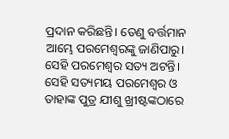ପ୍ରଦାନ କରିଛନ୍ତି। ତେଣୁ ବର୍ତ୍ତମାନ ଆମ୍ଭେ ପରମେଶ୍ୱରଙ୍କୁ ଜାଣିପାରୁ। ସେହି ପରମେଶ୍ୱର ସତ୍ୟ ଅଟନ୍ତି। ସେହି ସତ୍ୟମୟ ପରମେଶ୍ୱର ଓ ତାହାଙ୍କ ପୁତ୍ର ଯୀଶୁ ଖ୍ରୀଷ୍ଟଙ୍କଠାରେ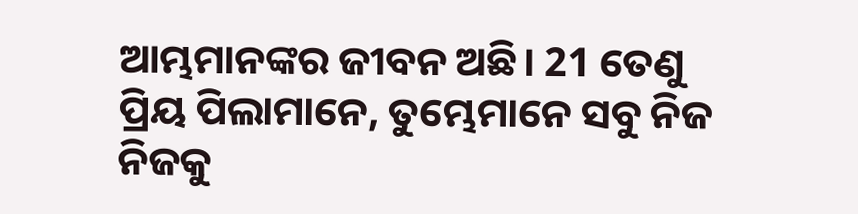ଆମ୍ଭମାନଙ୍କର ଜୀବନ ଅଛି। 21 ତେଣୁ ପ୍ରିୟ ପିଲାମାନେ, ତୁମ୍ଭେମାନେ ସବୁ ନିଜ ନିଜକୁ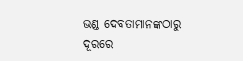ଭଣ୍ଡ ଦେବତାମାନଙ୍କଠାରୁ ଦୂରରେ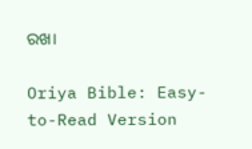ରଖ।

Oriya Bible: Easy-to-Read Version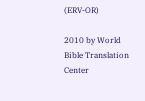(ERV-OR)

2010 by World Bible Translation Center